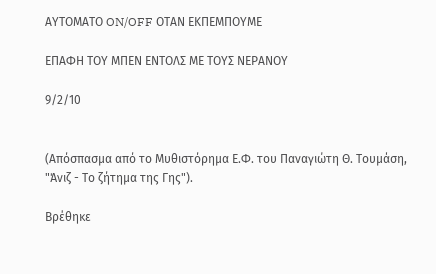ΑΥΤΟΜΑΤΟ ON/OFF ΟΤΑΝ ΕΚΠΕΜΠΟΥΜΕ

ΕΠΑΦΗ ΤΟΥ ΜΠΕΝ ΕΝΤΟΛΣ ΜΕ ΤΟΥΣ ΝΕΡΑΝΟΥ

9/2/10


(Απόσπασμα από το Μυθιστόρημα Ε.Φ. του Παναγιώτη Θ. Τουμάση, "Άνιζ - Το ζήτημα της Γης").

Βρέθηκε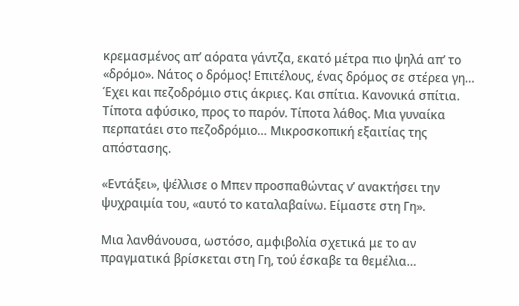κρεμασμένος απ’ αόρατα γάντζα, εκατό μέτρα πιο ψηλά απ’ το «δρόμο». Νάτος ο δρόμος! Επιτέλους, ένας δρόμος σε στέρεα γη… Έχει και πεζοδρόμιο στις άκριες. Και σπίτια. Κανονικά σπίτια. Τίποτα αφύσικο, προς το παρόν. Τίποτα λάθος. Μια γυναίκα περπατάει στο πεζοδρόμιο… Μικροσκοπική εξαιτίας της απόστασης.

«Εντάξει», ψέλλισε ο Μπεν προσπαθώντας ν’ ανακτήσει την ψυχραιμία του, «αυτό το καταλαβαίνω. Είμαστε στη Γη».

Μια λανθάνουσα, ωστόσο, αμφιβολία σχετικά με το αν πραγματικά βρίσκεται στη Γη, τού έσκαβε τα θεμέλια…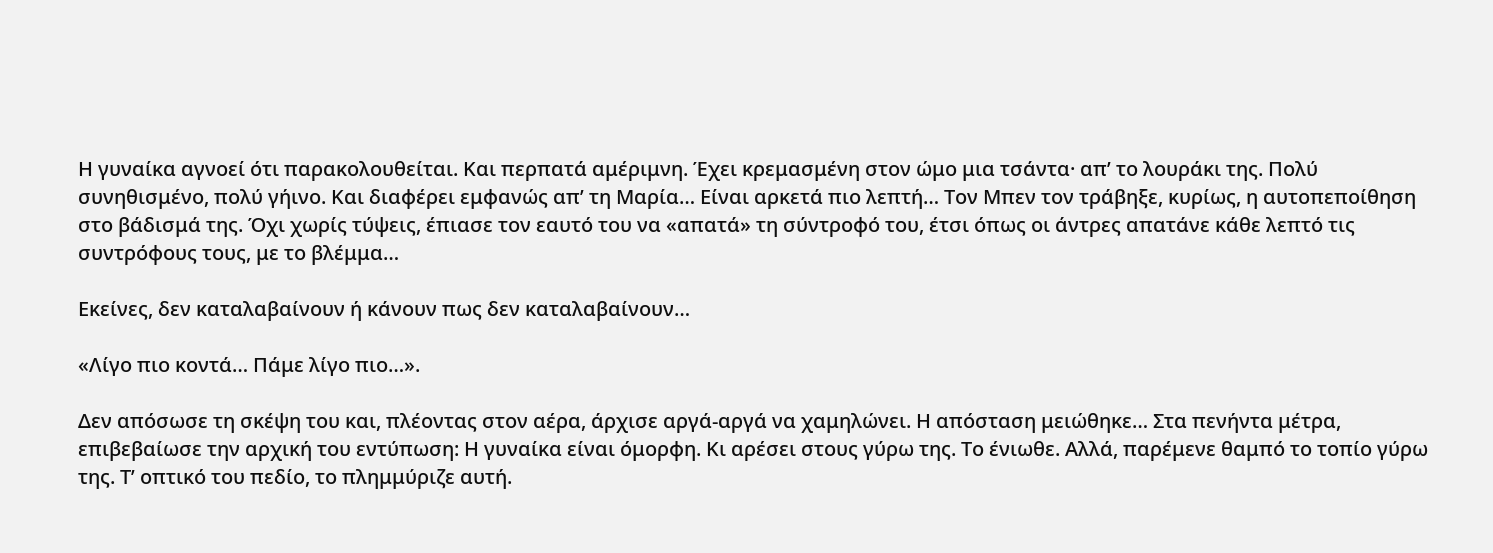Η γυναίκα αγνοεί ότι παρακολουθείται. Και περπατά αμέριμνη. Έχει κρεμασμένη στον ώμο μια τσάντα· απ’ το λουράκι της. Πολύ συνηθισμένο, πολύ γήινο. Και διαφέρει εμφανώς απ’ τη Μαρία… Είναι αρκετά πιο λεπτή… Τον Μπεν τον τράβηξε, κυρίως, η αυτοπεποίθηση στο βάδισμά της. Όχι χωρίς τύψεις, έπιασε τον εαυτό του να «απατά» τη σύντροφό του, έτσι όπως οι άντρες απατάνε κάθε λεπτό τις συντρόφους τους, με το βλέμμα…

Εκείνες, δεν καταλαβαίνουν ή κάνουν πως δεν καταλαβαίνουν…

«Λίγο πιο κοντά… Πάμε λίγο πιο…».

Δεν απόσωσε τη σκέψη του και, πλέοντας στον αέρα, άρχισε αργά-αργά να χαμηλώνει. Η απόσταση μειώθηκε… Στα πενήντα μέτρα, επιβεβαίωσε την αρχική του εντύπωση: Η γυναίκα είναι όμορφη. Κι αρέσει στους γύρω της. Το ένιωθε. Αλλά, παρέμενε θαμπό το τοπίο γύρω της. Τ’ οπτικό του πεδίο, το πλημμύριζε αυτή.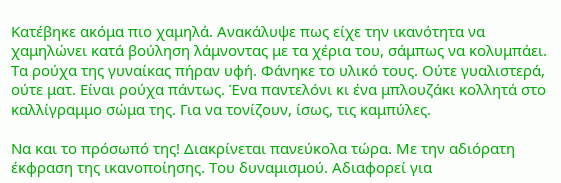Κατέβηκε ακόμα πιο χαμηλά. Ανακάλυψε πως είχε την ικανότητα να χαμηλώνει κατά βούληση λάμνοντας με τα χέρια του, σάμπως να κολυμπάει. Τα ρούχα της γυναίκας πήραν υφή. Φάνηκε το υλικό τους. Ούτε γυαλιστερά, ούτε ματ. Είναι ρούχα πάντως. Ένα παντελόνι κι ένα μπλουζάκι κολλητά στο καλλίγραμμο σώμα της. Για να τονίζουν, ίσως, τις καμπύλες.

Να και το πρόσωπό της! Διακρίνεται πανεύκολα τώρα. Με την αδιόρατη έκφραση της ικανοποίησης. Του δυναμισμού. Αδιαφορεί για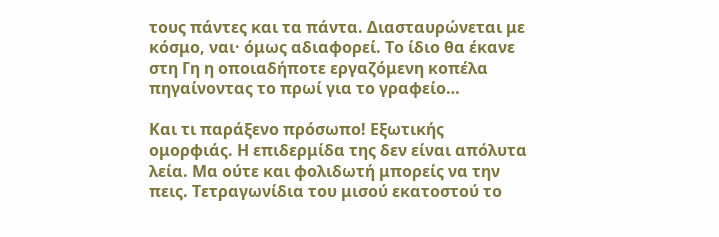τους πάντες και τα πάντα. Διασταυρώνεται με κόσμο, ναι· όμως αδιαφορεί. Το ίδιο θα έκανε στη Γη η οποιαδήποτε εργαζόμενη κοπέλα πηγαίνοντας το πρωί για το γραφείο…

Και τι παράξενο πρόσωπο! Εξωτικής ομορφιάς. Η επιδερμίδα της δεν είναι απόλυτα λεία. Μα ούτε και φολιδωτή μπορείς να την πεις. Τετραγωνίδια του μισού εκατοστού το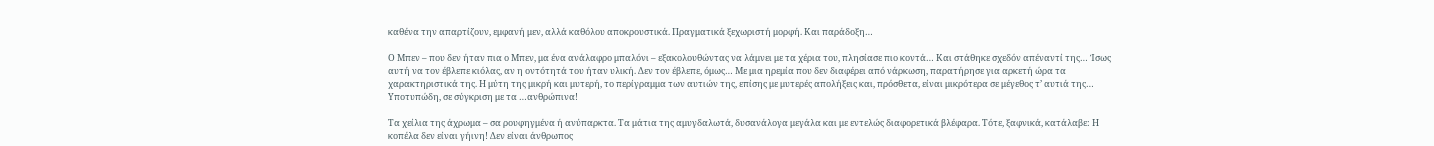καθένα την απαρτίζουν, εμφανή μεν, αλλά καθόλου αποκρουστικά. Πραγματικά ξεχωριστή μορφή. Και παράδοξη…

Ο Μπεν – που δεν ήταν πια ο Μπεν, μα ένα ανάλαφρο μπαλόνι – εξακολουθώντας να λάμνει με τα χέρια του, πλησίασε πιο κοντά… Και στάθηκε σχεδόν απέναντί της… Ίσως αυτή να τον έβλεπε κιόλας, αν η οντότητά του ήταν υλική. Δεν τον έβλεπε, όμως… Με μια ηρεμία που δεν διαφέρει από νάρκωση, παρατήρησε για αρκετή ώρα τα χαρακτηριστικά της. Η μύτη της μικρή και μυτερή, το περίγραμμα των αυτιών της, επίσης με μυτερές απολήξεις και, πρόσθετα, είναι μικρότερα σε μέγεθος τ’ αυτιά της… Υποτυπώδη, σε σύγκριση με τα …ανθρώπινα!

Τα χείλια της άχρωμα – σα ρουφηγμένα ή ανύπαρκτα. Τα μάτια της αμυγδαλωτά, δυσανάλογα μεγάλα και με εντελώς διαφορετικά βλέφαρα. Τότε, ξαφνικά, κατάλαβε: Η κοπέλα δεν είναι γήινη! Δεν είναι άνθρωπος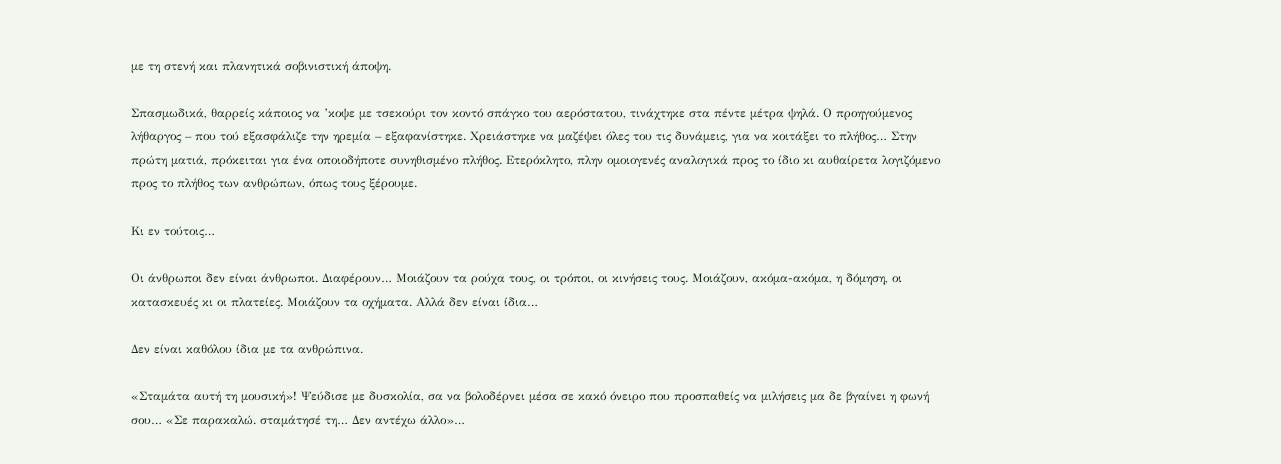με τη στενή και πλανητικά σοβινιστική άποψη.

Σπασμωδικά, θαρρείς κάποιος να ’κοψε με τσεκούρι τον κοντό σπάγκο του αερόστατου, τινάχτηκε στα πέντε μέτρα ψηλά. Ο προηγούμενος λήθαργος – που τού εξασφάλιζε την ηρεμία – εξαφανίστηκε. Χρειάστηκε να μαζέψει όλες του τις δυνάμεις, για να κοιτάξει το πλήθος… Στην πρώτη ματιά, πρόκειται για ένα οποιοδήποτε συνηθισμένο πλήθος. Ετερόκλητο, πλην ομοιογενές αναλογικά προς το ίδιο κι αυθαίρετα λογιζόμενο προς το πλήθος των ανθρώπων, όπως τους ξέρουμε.

Κι εν τούτοις…

Οι άνθρωποι δεν είναι άνθρωποι. Διαφέρουν… Μοιάζουν τα ρούχα τους, οι τρόποι, οι κινήσεις τους. Μοιάζουν, ακόμα-ακόμα, η δόμηση, οι κατασκευές κι οι πλατείες. Μοιάζουν τα οχήματα. Αλλά δεν είναι ίδια…

Δεν είναι καθόλου ίδια με τα ανθρώπινα.

«Σταμάτα αυτή τη μουσική»! Ψεύδισε με δυσκολία, σα να βολοδέρνει μέσα σε κακό όνειρο που προσπαθείς να μιλήσεις μα δε βγαίνει η φωνή σου… «Σε παρακαλώ. σταμάτησέ τη… Δεν αντέχω άλλο»…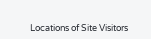Locations of Site Visitors